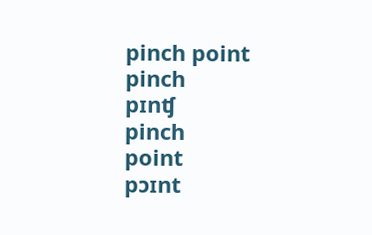pinch point
pinch
pɪnʧ
pinch
point
pɔɪnt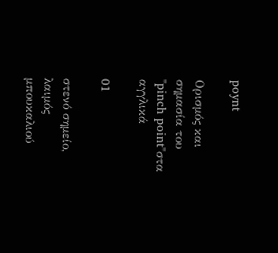poynt

Ορισμός και σημασία του "pinch point"στα αγγλικά

01

στενό σημείο, λαιμός μπουκαλιού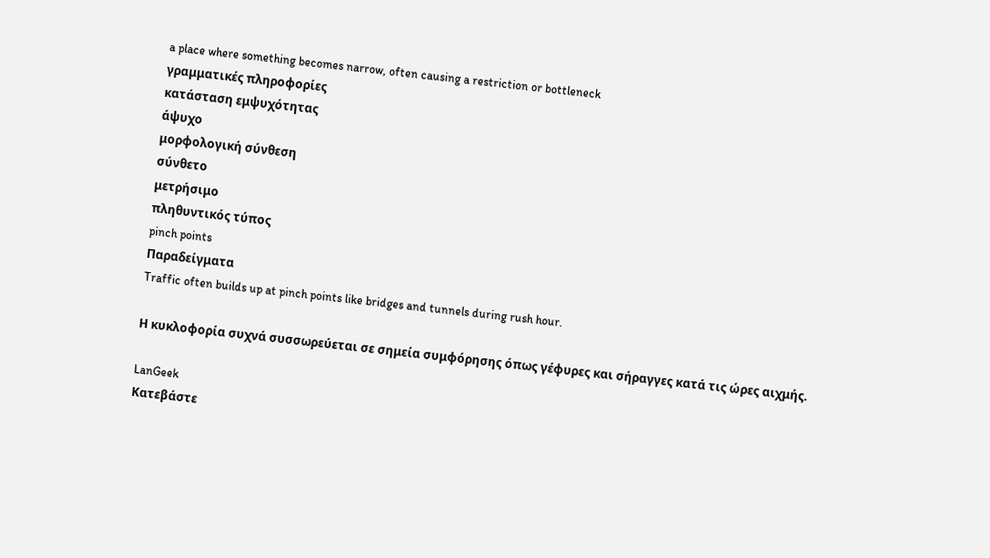a place where something becomes narrow, often causing a restriction or bottleneck
γραμματικές πληροφορίες
κατάσταση εμψυχότητας
άψυχο
μορφολογική σύνθεση
σύνθετο
μετρήσιμο
πληθυντικός τύπος
pinch points
Παραδείγματα
Traffic often builds up at pinch points like bridges and tunnels during rush hour.

Η κυκλοφορία συχνά συσσωρεύεται σε σημεία συμφόρησης όπως γέφυρες και σήραγγες κατά τις ώρες αιχμής.

LanGeek
Κατεβάστε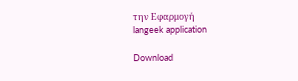την Εφαρμογή
langeek application

Download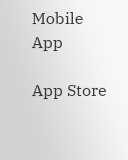Mobile App

App Store